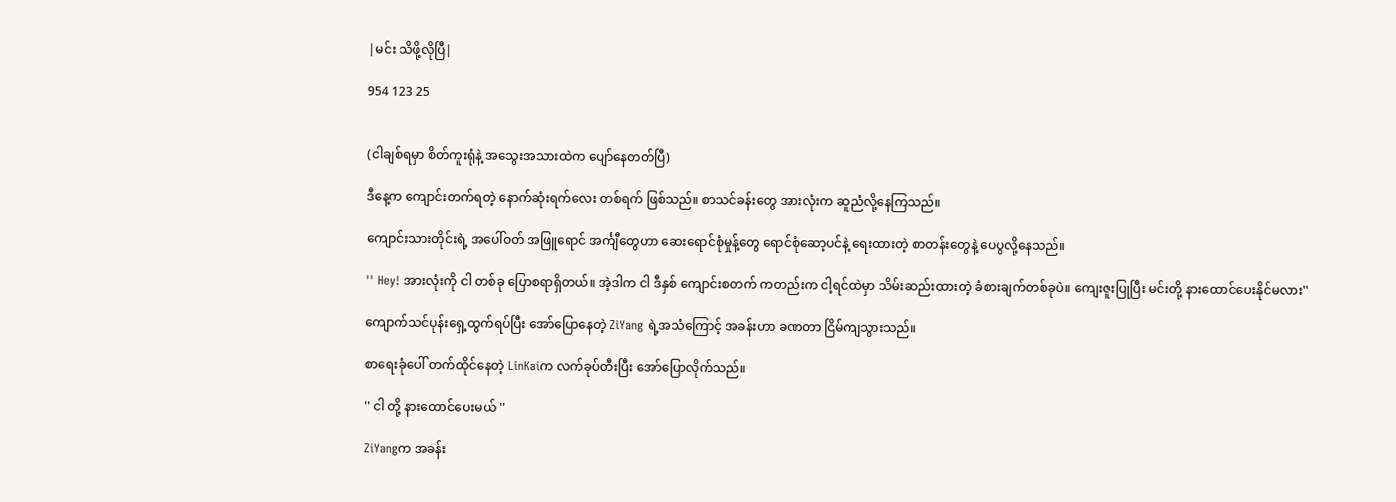|မင်း သိဖို့လိုပြီ|

954 123 25


(ငါချစ်ရမှာ စိတ်ကူးရုံနဲ့ အသွေးအသားထဲက ပျော်နေတတ်ပြီ)

ဒီနေ့က ကျောင်းတက်ရတဲ့ နောက်ဆုံးရက်လေး တစ်ရက် ဖြစ်သည်။ စာသင်ခန်းတွေ အားလုံးက ဆူညံလို့နေကြသည်။

ကျောင်းသားတိုင်းရဲ့ အပေါ်ဝတ် အဖြူရောင် အင်္ကျီတွေဟာ ဆေးရောင်စုံမှုန့်တွေ ရောင်စုံဆော့ပင်နဲ့ ရေးထားတဲ့ စာတန်းတွေနဲ့ ပေပွလို့နေသည်။

'' Hey! အားလုံးကို ငါ တစ်ခု ပြောစရာရှိတယ်။ အဲ့ဒါက ငါ ဒီနှစ် ကျောင်းစတက် ကတည်းက ငါ့ရင်ထဲမှာ သိမ်းဆည်းထားတဲ့ ခံစားချက်တစ်ခုပဲ။ ကျေးဇူးပြုပြီး မင်းတို့ နားထောင်ပေးနိုင်မလား''

ကျောက်သင်ပုန်းရှေ့ထွက်ရပ်ပြီး အော်ပြောနေတဲ့ ZiYang ရဲ့အသံကြောင့် အခန်းဟာ ခဏတာ ငြိမ်ကျသွားသည်။

စာရေးခုံပေါ် တက်ထိုင်နေတဲ့ LinKaiက လက်ခုပ်တီးပြီး အော်ပြောလိုက်သည်။

'' ငါ တို့ နားထောင်ပေးမယ် ''

ZiYangက အခန်း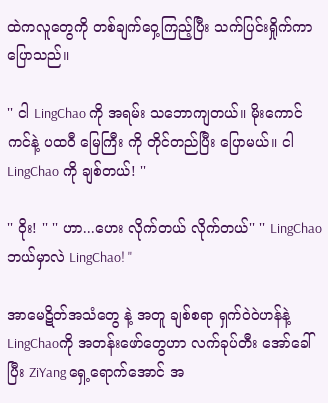ထဲကလူတွေကို တစ်ချက်ဝှေ့ကြည့်ပြီး သက်ပြင်းရှိုက်ကာ ပြောသည်။

'' ငါ LingChao ကို အရမ်း သဘောကျတယ်။ မိုးကောင်ကင်နဲ့ ပထဝီ မြေကြီး ကို တိုင်တည်ပြီး ပြောမယ်။ ငါ LingChao ကို ချစ်တယ်! ''

'' ဝိုး! '' '' ဟာ...ဟေး လိုက်တယ် လိုက်တယ်'' '' LingChao ဘယ်မှာလဲ LingChao! ''

အာမေဋိတ်အသံတွေ နဲ့ အတူ ချစ်စရာ ရှက်ဝဲဝဲဟန်နဲ့ LingChaoကို အတန်းဖော်တွေဟာ လက်ခုပ်တီး အော်ခေါ်ပြီး ZiYang ရှေ့ရောက်အောင် အ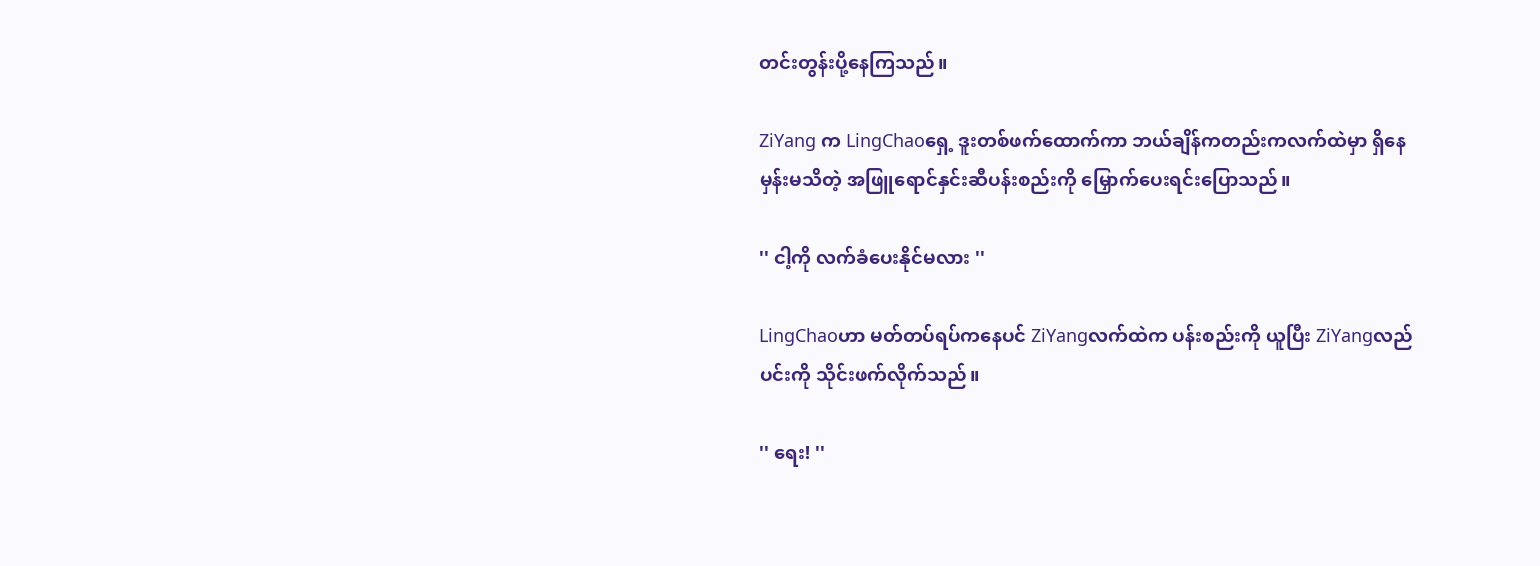တင်းတွန်းပို့နေကြသည်။

ZiYang က LingChaoရှေ့ ဒူးတစ်ဖက်ထောက်ကာ ဘယ်ချိန်ကတည်းကလက်ထဲမှာ ရှိနေမှန်းမသိတဲ့ အဖြူရောင်နှင်းဆီပန်းစည်းကို မြှောက်ပေးရင်းပြောသည်။

'' ငါ့ကို လက်ခံပေးနိုင်မလား ''

LingChaoဟာ မတ်တပ်ရပ်ကနေပင် ZiYangလက်ထဲက ပန်းစည်းကို ယူပြီး ZiYangလည်ပင်းကို သိုင်းဖက်လိုက်သည်။

'' ရေး! ''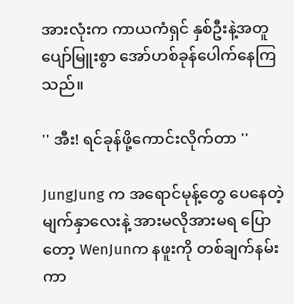အားလုံးက ကာယကံရှင် နှစ်ဦးနဲ့အတူ ပျော်မြူးစွာ အော်ဟစ်ခုန်ပေါက်နေကြသည်။

'' အီး! ရင်ခုန်ဖို့ကောင်းလိုက်တာ ''

JungJung က အရောင်မုန့်တွေ ပေနေတဲ့ မျက်နှာလေးနဲ့ အားမလိုအားမရ ပြောတော့ WenJunက နဖူးကို တစ်ချက်နမ်းကာ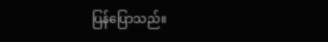ပြန်ပြောသည်။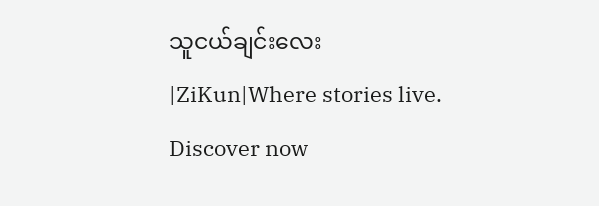သူငယ်ချင်းလေး |ZiKun|Where stories live. Discover now